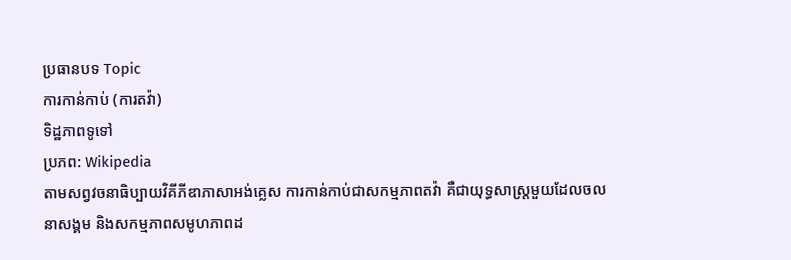ប្រធានបទ Topic
ការកាន់កាប់ (ការតវ៉ា)
ទិដ្ឋភាពទូទៅ
ប្រភព: Wikipedia
តាមសព្វវចនាធិប្បាយវិគីភីឌាភាសាអង់គ្លេស ការកាន់កាប់ជាសកម្មភាពតវ៉ា គឺជាយុទ្ធសាស្ត្រមួយដែលចលនាសង្គម និងសកម្មភាពសមូហភាពដ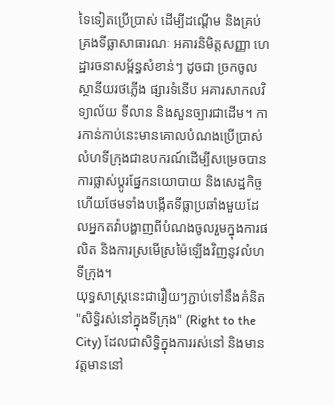ទៃទៀតប្រើប្រាស់ ដើម្បីដណ្តើម និងគ្រប់គ្រងទីធ្លាសាធារណៈ អគារនិមិត្តសញ្ញា ហេដ្ឋារចនាសម្ព័ន្ធសំខាន់ៗ ដូចជា ច្រកចូលស្ថានីយរថភ្លើង ផ្សារទំនើប អគារសាកលវិទ្យាល័យ ទីលាន និងសួនច្បារជាដើម។ ការកាន់កាប់នេះមានគោលបំណងប្រើប្រាស់លំហទីក្រុងជាឧបករណ៍ដើម្បីសម្រេចបានការផ្លាស់ប្តូរផ្នែកនយោបាយ និងសេដ្ឋកិច្ច ហើយថែមទាំងបង្កើតទីធ្លាប្រឆាំងមួយដែលអ្នកតវ៉ាបង្ហាញពីបំណងចូលរួមក្នុងការផលិត និងការស្រមើស្រម៉ៃឡើងវិញនូវលំហទីក្រុង។
យុទ្ធសាស្ត្រនេះជារឿយៗភ្ជាប់ទៅនឹងគំនិត "សិទ្ធិរស់នៅក្នុងទីក្រុង" (Right to the City) ដែលជាសិទ្ធិក្នុងការរស់នៅ និងមានវត្តមាននៅ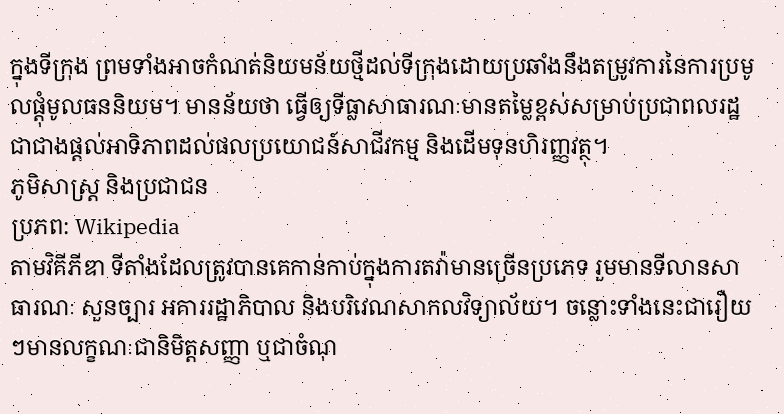ក្នុងទីក្រុង ព្រមទាំងអាចកំណត់និយមន័យថ្មីដល់ទីក្រុងដោយប្រឆាំងនឹងតម្រូវការនៃការប្រមូលផ្តុំមូលធននិយម។ មានន័យថា ធ្វើឲ្យទីធ្លាសាធារណៈមានតម្លៃខ្ពស់សម្រាប់ប្រជាពលរដ្ឋ ជាជាងផ្តល់អាទិភាពដល់ផលប្រយោជន៍សាជីវកម្ម និងដើមទុនហិរញ្ញវត្ថុ។
ភូមិសាស្ត្រ និងប្រជាជន
ប្រភព: Wikipedia
តាមវិគីភីឌា ទីតាំងដែលត្រូវបានគេកាន់កាប់ក្នុងការតវ៉ាមានច្រើនប្រភេទ រួមមានទីលានសាធារណៈ សួនច្បារ អគាររដ្ឋាភិបាល និងបរិវេណសាកលវិទ្យាល័យ។ ចន្លោះទាំងនេះជារឿយៗមានលក្ខណៈជានិមិត្តសញ្ញា ឬជាចំណុ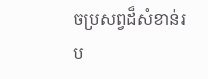ចប្រសព្វដ៏សំខាន់រប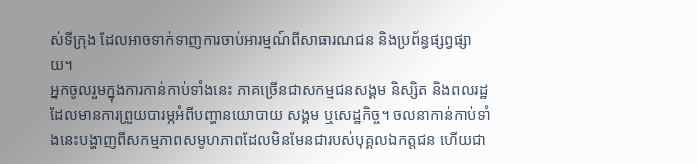ស់ទីក្រុង ដែលអាចទាក់ទាញការចាប់អារម្មណ៍ពីសាធារណជន និងប្រព័ន្ធផ្សព្វផ្សាយ។
អ្នកចូលរួមក្នុងការកាន់កាប់ទាំងនេះ ភាគច្រើនជាសកម្មជនសង្គម និស្សិត និងពលរដ្ឋដែលមានការព្រួយបារម្ភអំពីបញ្ហានយោបាយ សង្គម ឬសេដ្ឋកិច្ច។ ចលនាកាន់កាប់ទាំងនេះបង្ហាញពីសកម្មភាពសមូហភាពដែលមិនមែនជារបស់បុគ្គលឯកត្តជន ហើយជា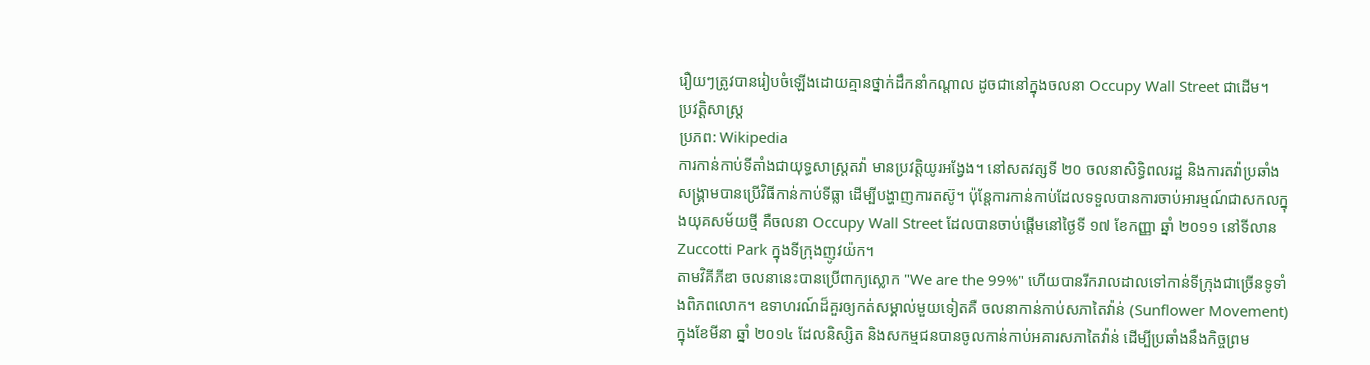រឿយៗត្រូវបានរៀបចំឡើងដោយគ្មានថ្នាក់ដឹកនាំកណ្តាល ដូចជានៅក្នុងចលនា Occupy Wall Street ជាដើម។
ប្រវត្តិសាស្ត្រ
ប្រភព: Wikipedia
ការកាន់កាប់ទីតាំងជាយុទ្ធសាស្ត្រតវ៉ា មានប្រវត្តិយូរអង្វែង។ នៅសតវត្សទី ២០ ចលនាសិទ្ធិពលរដ្ឋ និងការតវ៉ាប្រឆាំងសង្គ្រាមបានប្រើវិធីកាន់កាប់ទីធ្លា ដើម្បីបង្ហាញការតស៊ូ។ ប៉ុន្តែការកាន់កាប់ដែលទទួលបានការចាប់អារម្មណ៍ជាសកលក្នុងយុគសម័យថ្មី គឺចលនា Occupy Wall Street ដែលបានចាប់ផ្តើមនៅថ្ងៃទី ១៧ ខែកញ្ញា ឆ្នាំ ២០១១ នៅទីលាន Zuccotti Park ក្នុងទីក្រុងញូវយ៉ក។
តាមវិគីភីឌា ចលនានេះបានប្រើពាក្យស្លោក "We are the 99%" ហើយបានរីករាលដាលទៅកាន់ទីក្រុងជាច្រើនទូទាំងពិភពលោក។ ឧទាហរណ៍ដ៏គួរឲ្យកត់សម្គាល់មួយទៀតគឺ ចលនាកាន់កាប់សភាតៃវ៉ាន់ (Sunflower Movement) ក្នុងខែមីនា ឆ្នាំ ២០១៤ ដែលនិស្សិត និងសកម្មជនបានចូលកាន់កាប់អគារសភាតៃវ៉ាន់ ដើម្បីប្រឆាំងនឹងកិច្ចព្រម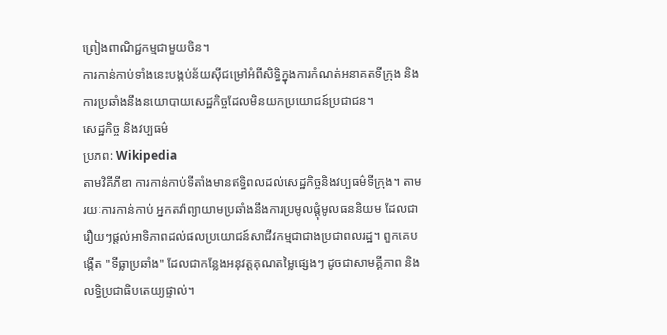ព្រៀងពាណិជ្ជកម្មជាមួយចិន។
ការកាន់កាប់ទាំងនេះបង្កប់ន័យស៊ីជម្រៅអំពីសិទ្ធិក្នុងការកំណត់អនាគតទីក្រុង និងការប្រឆាំងនឹងនយោបាយសេដ្ឋកិច្ចដែលមិនយកប្រយោជន៍ប្រជាជន។
សេដ្ឋកិច្ច និងវប្បធម៌
ប្រភព: Wikipedia
តាមវិគីភីឌា ការកាន់កាប់ទីតាំងមានឥទ្ធិពលដល់សេដ្ឋកិច្ចនិងវប្បធម៌ទីក្រុង។ តាមរយៈការកាន់កាប់ អ្នកតវ៉ាព្យាយាមប្រឆាំងនឹងការប្រមូលផ្តុំមូលធននិយម ដែលជារឿយៗផ្តល់អាទិភាពដល់ផលប្រយោជន៍សាជីវកម្មជាជាងប្រជាពលរដ្ឋ។ ពួកគេបង្កើត "ទីធ្លាប្រឆាំង" ដែលជាកន្លែងអនុវត្តគុណតម្លៃផ្សេងៗ ដូចជាសាមគ្គីភាព និងលទ្ធិប្រជាធិបតេយ្យផ្ទាល់។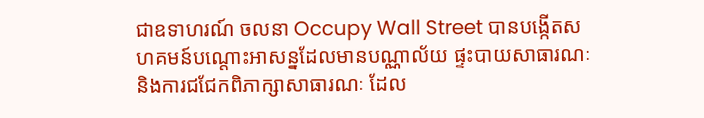ជាឧទាហរណ៍ ចលនា Occupy Wall Street បានបង្កើតសហគមន៍បណ្តោះអាសន្នដែលមានបណ្ណាល័យ ផ្ទះបាយសាធារណៈ និងការជជែកពិភាក្សាសាធារណៈ ដែល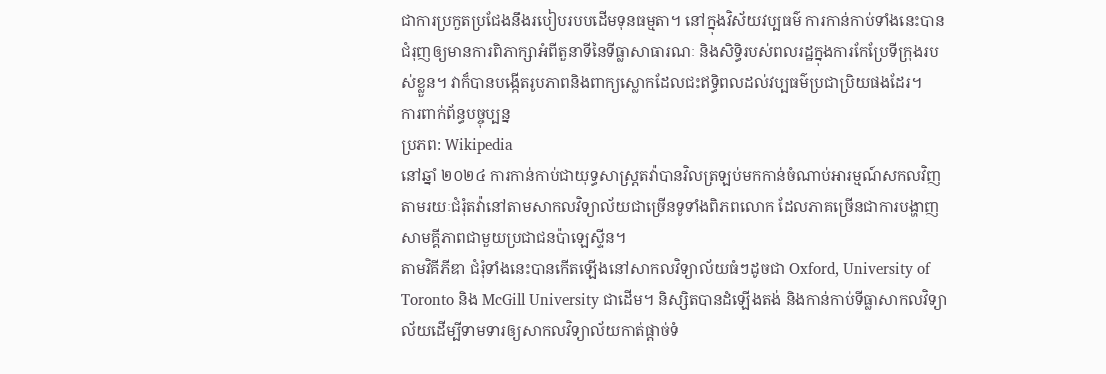ជាការប្រកួតប្រជែងនឹងរបៀបរបបដើមទុនធម្មតា។ នៅក្នុងវិស័យវប្បធម៌ ការកាន់កាប់ទាំងនេះបានជំរុញឲ្យមានការពិភាក្សាអំពីតួនាទីនៃទីធ្លាសាធារណៈ និងសិទ្ធិរបស់ពលរដ្ឋក្នុងការកែប្រែទីក្រុងរបស់ខ្លួន។ វាក៏បានបង្កើតរូបភាពនិងពាក្យស្លោកដែលជះឥទ្ធិពលដល់វប្បធម៌ប្រជាប្រិយផងដែរ។
ការពាក់ព័ន្ធបច្ចុប្បន្ន
ប្រភព: Wikipedia
នៅឆ្នាំ ២០២៤ ការកាន់កាប់ជាយុទ្ធសាស្ត្រតវ៉ាបានវិលត្រឡប់មកកាន់ចំណាប់អារម្មណ៍សកលវិញ តាមរយៈជំរុំតវ៉ានៅតាមសាកលវិទ្យាល័យជាច្រើនទូទាំងពិភពលោក ដែលភាគច្រើនជាការបង្ហាញសាមគ្គីភាពជាមួយប្រជាជនប៉ាឡេស្ទីន។
តាមវិគីភីឌា ជំរុំទាំងនេះបានកើតឡើងនៅសាកលវិទ្យាល័យធំៗដូចជា Oxford, University of Toronto និង McGill University ជាដើម។ និស្សិតបានដំឡើងតង់ និងកាន់កាប់ទីធ្លាសាកលវិទ្យាល័យដើម្បីទាមទារឲ្យសាកលវិទ្យាល័យកាត់ផ្តាច់ទំ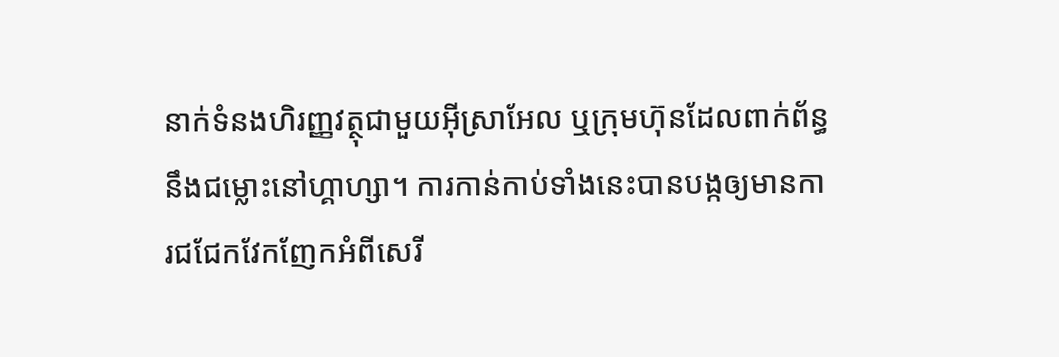នាក់ទំនងហិរញ្ញវត្ថុជាមួយអ៊ីស្រាអែល ឬក្រុមហ៊ុនដែលពាក់ព័ន្ធនឹងជម្លោះនៅហ្គាហ្សា។ ការកាន់កាប់ទាំងនេះបានបង្កឲ្យមានការជជែកវែកញែកអំពីសេរី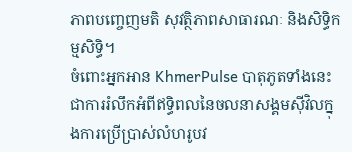ភាពបញ្ចេញមតិ សុវត្ថិភាពសាធារណៈ និងសិទ្ធិកម្មសិទ្ធិ។
ចំពោះអ្នកអាន KhmerPulse បាតុភូតទាំងនេះជាការរំលឹកអំពីឥទ្ធិពលនៃចលនាសង្គមស៊ីវិលក្នុងការប្រើប្រាស់លំហរូបវ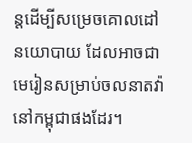ន្តដើម្បីសម្រេចគោលដៅនយោបាយ ដែលអាចជាមេរៀនសម្រាប់ចលនាតវ៉ានៅកម្ពុជាផងដែរ។